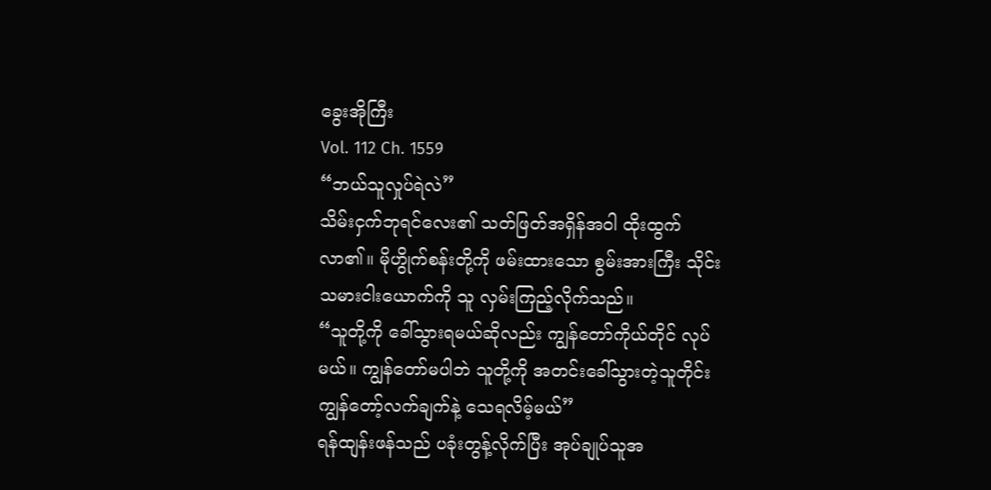ခွေးအိုကြီး
Vol. 112 Ch. 1559
“ဘယ်သူလှုပ်ရဲလဲ”
သိမ်းငှက်ဘုရင်လေး၏ သတ်ဖြတ်အရှိန်အဝါ ထိုးထွက်လာ၏။ မိုဟွိုက်စန်းတို့ကို ဖမ်းထားသော စွမ်းအားကြီး သိုင်းသမားငါးယောက်ကို သူ လှမ်းကြည့်လိုက်သည်။
“သူတို့ကို ခေါ်သွားရမယ်ဆိုလည်း ကျွန်တော်ကိုယ်တိုင် လုပ်မယ်။ ကျွန်တော်မပါဘဲ သူတို့ကို အတင်းခေါ်သွားတဲ့သူတိုင်း ကျွန်တော့်လက်ချက်နဲ့ သေရလိမ့်မယ်”
ရန်ထျန်းဖန်သည် ပခုံးတွန့်လိုက်ပြီး အုပ်ချုပ်သူအ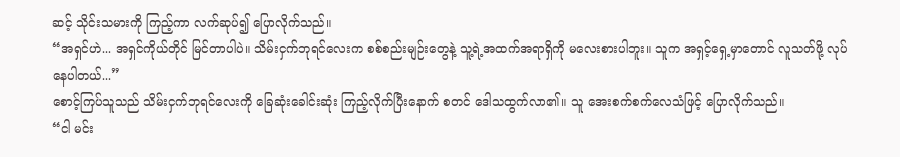ဆင့် သိုင်းသမားကို ကြည့်ကာ လက်ဆုပ်၍ ပြောလိုက်သည်။
“အရှင်ဟဲ... အရှင်ကိုယ်တိုင် မြင်တာပါပဲ။ သိမ်းငှက်ဘုရင်လေးက စစ်စည်းမျဉ်းတွေနဲ့ သူ့ရဲ့အထက်အရာရှိကို မလေးစားပါဘူး။ သူက အရှင့်ရှေ့မှာတောင် လူသတ်ဖို့ လုပ်နေပါတယ်...”
စောင့်ကြပ်သူသည် သိမ်းငှက်ဘုရင်လေးကို ခြေဆုံးခေါင်းဆုံး ကြည့်လိုက်ပြီးနောက် စတင် ဒေါသထွက်လာ၏။ သူ အေးစက်စက်လေသံဖြင့် ပြောလိုက်သည်။
“ငါ မင်း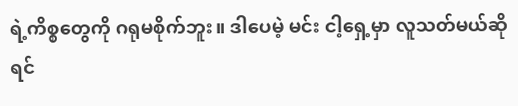ရဲ့ကိစ္စတွေကို ဂရုမစိုက်ဘူး။ ဒါပေမဲ့ မင်း ငါ့ရှေ့မှာ လူသတ်မယ်ဆိုရင်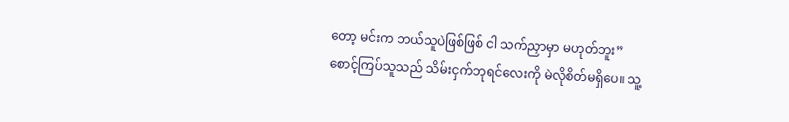တော့ မင်းက ဘယ်သူပဲဖြစ်ဖြစ် ငါ သက်ညှာမှာ မဟုတ်ဘူး”
စောင့်ကြပ်သူသည် သိမ်းငှက်ဘုရင်လေးကို မဲလိုစိတ်မရှိပေ။ သူ့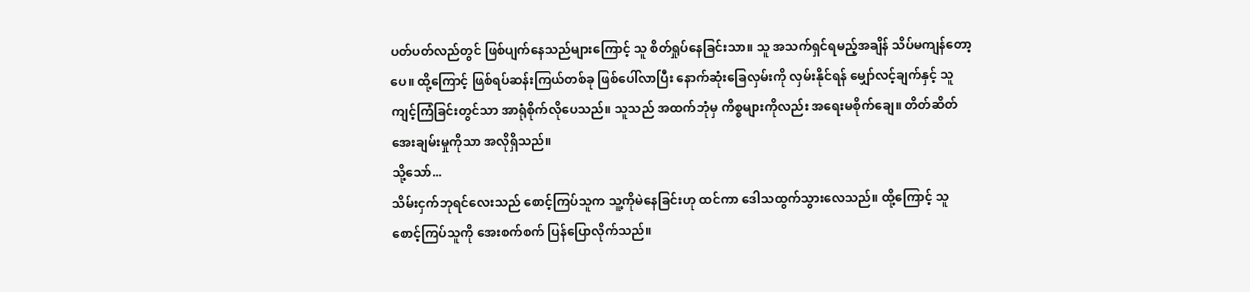ပတ်ပတ်လည်တွင် ဖြစ်ပျက်နေသည်များကြောင့် သူ စိတ်ရှုပ်နေခြင်းသာ။ သူ အသက်ရှင်ရမည့်အချိန် သိပ်မကျန်တော့ပေ။ ထို့ကြောင့် ဖြစ်ရပ်ဆန်းကြယ်တစ်ခု ဖြစ်ပေါ်လာပြီး နောက်ဆုံးခြေလှမ်းကို လှမ်းနိုင်ရန် မျှော်လင့်ချက်နှင့် သူ ကျင့်ကြံခြင်းတွင်သာ အာရုံစိုက်လိုပေသည်။ သူသည် အထက်ဘုံမှ ကိစ္စများကိုလည်း အရေးမစိုက်ချေ။ တိတ်ဆိတ်အေးချမ်းမှုကိုသာ အလိုရှိသည်။
သို့သော်...
သိမ်းငှက်ဘုရင်လေးသည် စောင့်ကြပ်သူက သူ့ကိုမဲနေခြင်းဟု ထင်ကာ ဒေါသထွက်သွားလေသည်။ ထို့ကြောင့် သူ စောင့်ကြပ်သူကို အေးစက်စက် ပြန်ပြောလိုက်သည်။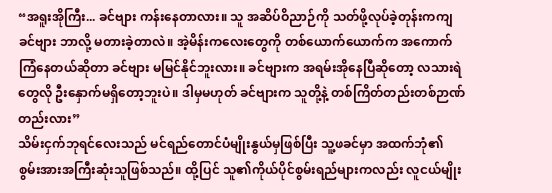“အရူးအိုကြီး... ခင်ဗျား ကန်းနေတာလား။ သူ အဆိပ်ဝိညာဉ်ကို သတ်ဖို့လုပ်ခဲ့တုန်းကကျ ခင်ဗျား ဘာလို့ မတားခဲ့တာလဲ။ အဲ့မိန်းကလေးတွေကို တစ်ယောက်ယောက်က အကောက်ကြံနေတယ်ဆိုတာ ခင်ဗျား မမြင်နိုင်ဘူးလား။ ခင်ဗျားက အရမ်းအိုနေပြီဆိုတော့ လသားရဲတွေလို ဦးနှောက်မရှိတော့ဘူးပဲ။ ဒါမှမဟုတ် ခင်ဗျားက သူတို့နဲ့ တစ်ကြိတ်တည်းတစ်ဉာဏ်တည်းလား”
သိမ်းငှက်ဘုရင်လေးသည် မင်ရည်တောင်ပံမျိုးနွယ်မှဖြစ်ပြီး သူ့ဖခင်မှာ အထက်ဘုံ၏ စွမ်းအားအကြီးဆုံးသူဖြစ်သည်။ ထို့ပြင် သူ၏ကိုယ်ပိုင်စွမ်းရည်များကလည်း လူငယ်မျိုး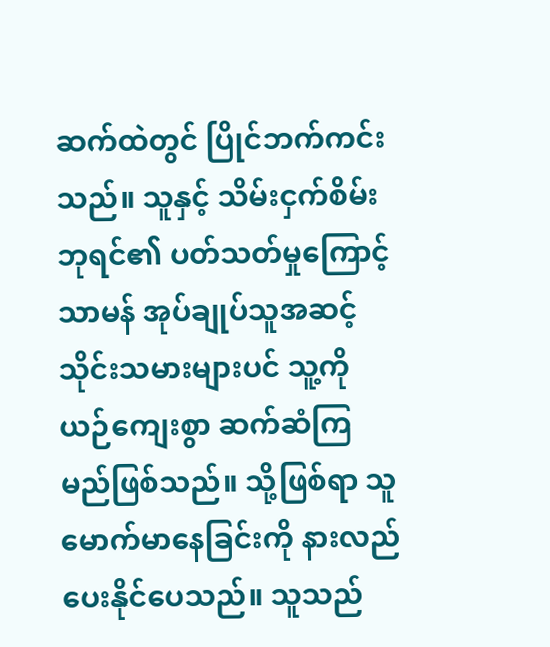ဆက်ထဲတွင် ပြိုင်ဘက်ကင်းသည်။ သူနှင့် သိမ်းငှက်စိမ်းဘုရင်၏ ပတ်သတ်မှုကြောင့် သာမန် အုပ်ချုပ်သူအဆင့် သိုင်းသမားများပင် သူ့ကို ယဉ်ကျေးစွာ ဆက်ဆံကြမည်ဖြစ်သည်။ သို့ဖြစ်ရာ သူ မောက်မာနေခြင်းကို နားလည်ပေးနိုင်ပေသည်။ သူသည်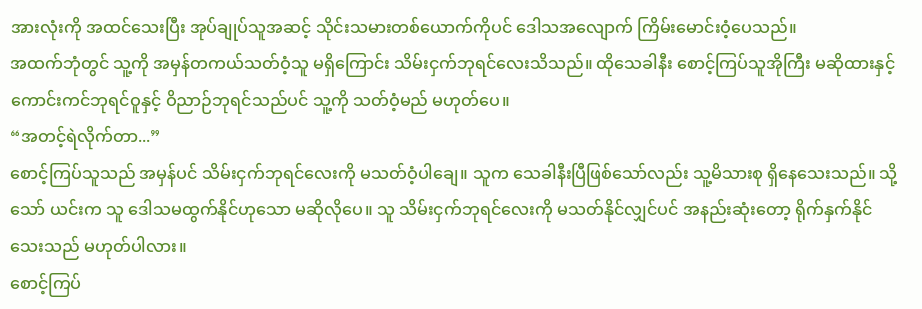အားလုံးကို အထင်သေးပြီး အုပ်ချုပ်သူအဆင့် သိုင်းသမားတစ်ယောက်ကိုပင် ဒေါသအလျောက် ကြိမ်းမောင်းဝံ့ပေသည်။
အထက်ဘုံတွင် သူ့ကို အမှန်တကယ်သတ်ဝံ့သူ မရှိကြောင်း သိမ်းငှက်ဘုရင်လေးသိသည်။ ထိုသေခါနီး စောင့်ကြပ်သူအိုကြီး မဆိုထားနှင့် ကောင်းကင်ဘုရင်ဝူနှင့် ဝိညာဉ်ဘုရင်သည်ပင် သူ့ကို သတ်ဝံ့မည် မဟုတ်ပေ။
“အတင့်ရဲလိုက်တာ...”
စောင့်ကြပ်သူသည် အမှန်ပင် သိမ်းငှက်ဘုရင်လေးကို မသတ်ဝံ့ပါချေ။ သူက သေခါနီးပြီဖြစ်သော်လည်း သူ့မိသားစု ရှိနေသေးသည်။ သို့သော် ယင်းက သူ ဒေါသမထွက်နိုင်ဟုသော မဆိုလိုပေ။ သူ သိမ်းငှက်ဘုရင်လေးကို မသတ်နိုင်လျှင်ပင် အနည်းဆုံးတော့ ရိုက်နှက်နိုင်သေးသည် မဟုတ်ပါလား။
စောင့်ကြပ်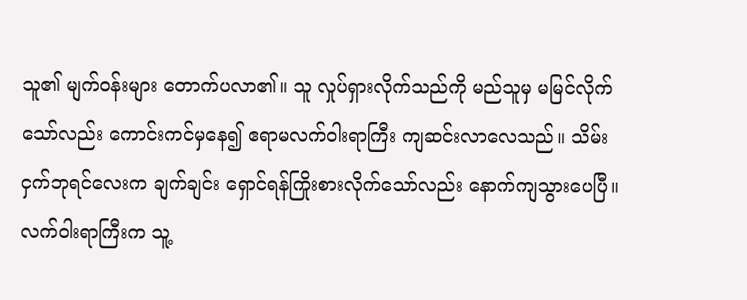သူ၏ မျက်ဝန်းများ တောက်ပလာ၏။ သူ လှုပ်ရှားလိုက်သည်ကို မည်သူမှ မမြင်လိုက်သော်လည်း ကောင်းကင်မှနေ၍ ဧရာမလက်ဝါးရာကြီး ကျဆင်းလာလေသည်။ သိမ်းငှက်ဘုရင်လေးက ချက်ချင်း ရှောင်ရန်ကြိုးစားလိုက်သော်လည်း နောက်ကျသွားပေပြီ။ လက်ဝါးရာကြီးက သူ့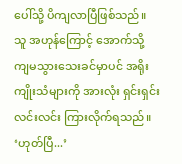ပေါ်သို့ ပိကျလာပြီဖြစ်သည်။ သူ အဟုန်ကြောင့် အောက်သို့ ကျမသွားသေးခင်မှာပင် အရိုးကျိုးသံများကို အားလုံး ရှင်းရှင်းလင်းလင်း ကြားလိုက်ရသည်။
‘ဟုတ်ပြီ...’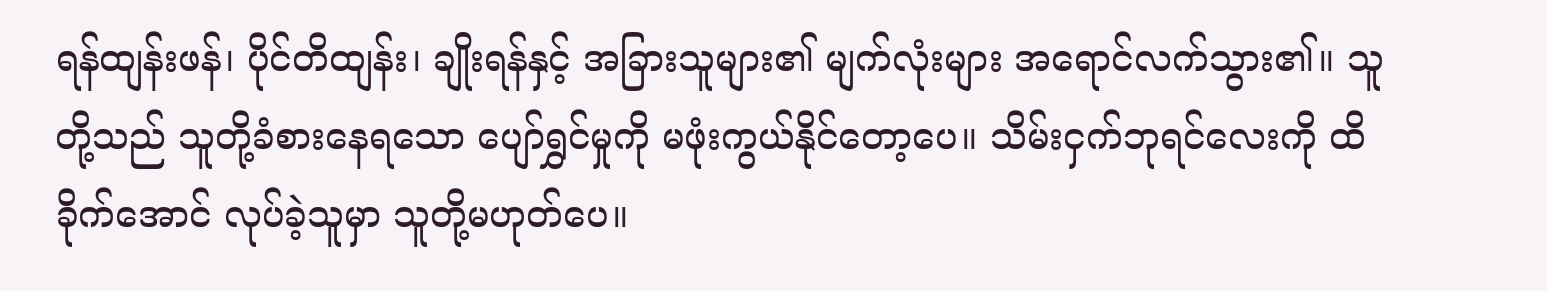ရန်ထျန်းဖန်၊ ပိုင်တိထျန်း၊ ချိုးရန်နှင့် အခြားသူများ၏ မျက်လုံးများ အရောင်လက်သွား၏။ သူတို့သည် သူတို့ခံစားနေရသော ပျော်ရွှင်မှုကို မဖုံးကွယ်နိုင်တော့ပေ။ သိမ်းငှက်ဘုရင်လေးကို ထိခိုက်အောင် လုပ်ခဲ့သူမှာ သူတို့မဟုတ်ပေ။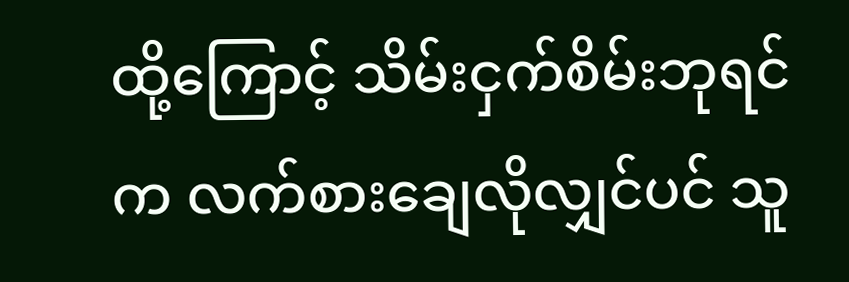ထို့ကြောင့် သိမ်းငှက်စိမ်းဘုရင်က လက်စားချေလိုလျှင်ပင် သူ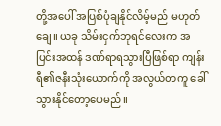တို့အပေါ် အပြစ်ပုံချနိုင်လိမ့်မည် မဟုတ်ချေ။ ယခု သိမ်းငှက်ဘုရင်လေးက အပြင်းအထန် ဒဏ်ရာရသွားပြီဖြစ်ရာ ကျန်းရီ၏ဇနီးသုံးယောက်ကို အလွယ်တကူ ခေါ်သွားနိုင်တော့ပေမည်။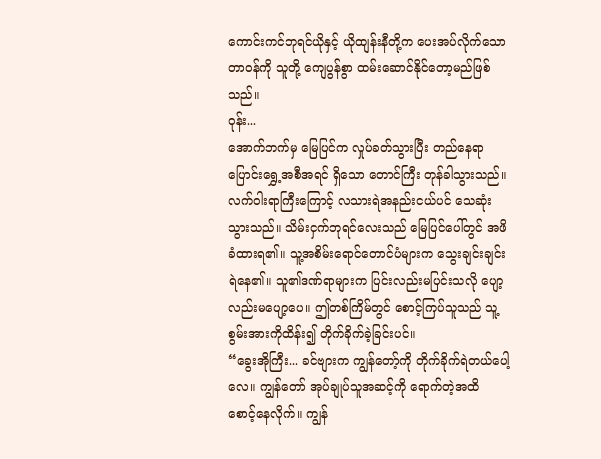ကောင်းကင်ဘုရင်ယိုနှင့် ယိုထျန်းနီတို့က ပေးအပ်လိုက်သော တာဝန်ကို သူတို့ ကျေပွန်စွာ ထမ်းဆောင်နိုင်တော့မည်ဖြစ်သည်။
ဝုန်း...
အောက်ဘက်မှ မြေပြင်က လှုပ်ခတ်သွားပြီး တည်နေရာပြောင်းရွှေ့အစီအရင် ရှိသော တောင်ကြီး တုန်ခါသွားသည်။ လက်ဝါးရာကြီးကြောင့် လသားရဲအနည်းငယ်ပင် သေဆုံးသွားသည်။ သိမ်းငှက်ဘုရင်လေးသည် မြေပြင်ပေါ်တွင် အဖိခံထားရ၏။ သူ့အစိမ်းရောင်တောင်ပံများက သွေးချင်းချင်းရဲနေ၏။ သူ၏ဒဏ်ရာများက ပြင်းလည်းမပြင်းသလို ပျော့လည်းမပျော့ပေ။ ဤတစ်ကြိမ်တွင် စောင့်ကြပ်သူသည် သူ့စွမ်းအားကိုထိန်း၍ တိုက်ခိုက်ခဲ့ခြင်းပင်။
“ခွေးအိုကြီး... ခင်ဗျားက ကျွန်တော့်ကို တိုက်ခိုက်ရဲတယ်ပေါ့လေ။ ကျွန်တော် အုပ်ချုပ်သူအဆင့်ကို ရောက်တဲ့အထိ စောင့်နေလိုက်။ ကျွန်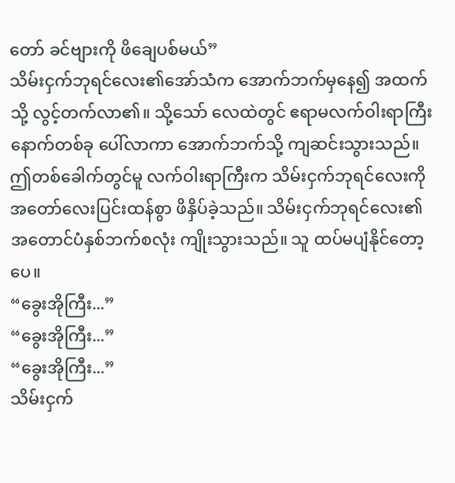တော် ခင်ဗျားကို ဖိချေပစ်မယ်”
သိမ်းငှက်ဘုရင်လေး၏အော်သံက အောက်ဘက်မှနေ၍ အထက်သို့ လွင့်တက်လာ၏။ သို့သော် လေထဲတွင် ဧရာမလက်ဝါးရာကြီး နောက်တစ်ခု ပေါ်လာကာ အောက်ဘက်သို့ ကျဆင်းသွားသည်။ ဤတစ်ခေါက်တွင်မူ လက်ဝါးရာကြီးက သိမ်းငှက်ဘုရင်လေးကို အတော်လေးပြင်းထန်စွာ ဖိနှိပ်ခဲ့သည်။ သိမ်းငှက်ဘုရင်လေး၏ အတောင်ပံနှစ်ဘက်စလုံး ကျိုးသွားသည်။ သူ ထပ်မပျံနိုင်တော့ပေ။
“ခွေးအိုကြီး...”
“ခွေးအိုကြီး...”
“ခွေးအိုကြီး...”
သိမ်းငှက်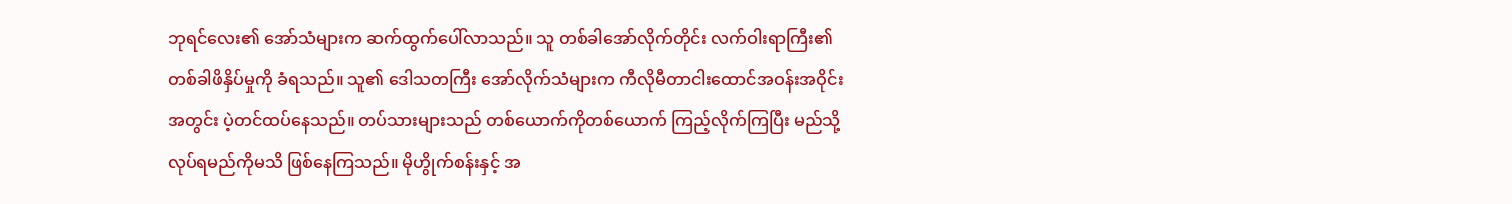ဘုရင်လေး၏ အော်သံများက ဆက်ထွက်ပေါ်လာသည်။ သူ တစ်ခါအော်လိုက်တိုင်း လက်ဝါးရာကြီး၏ တစ်ခါဖိနှိပ်မှုကို ခံရသည်။ သူ၏ ဒေါသတကြီး အော်လိုက်သံများက ကီလိုမီတာငါးထောင်အဝန်းအဝိုင်းအတွင်း ပဲ့တင်ထပ်နေသည်။ တပ်သားများသည် တစ်ယောက်ကိုတစ်ယောက် ကြည့်လိုက်ကြပြီး မည်သို့လုပ်ရမည်ကိုမသိ ဖြစ်နေကြသည်။ မိုဟွိုက်စန်းနှင့် အ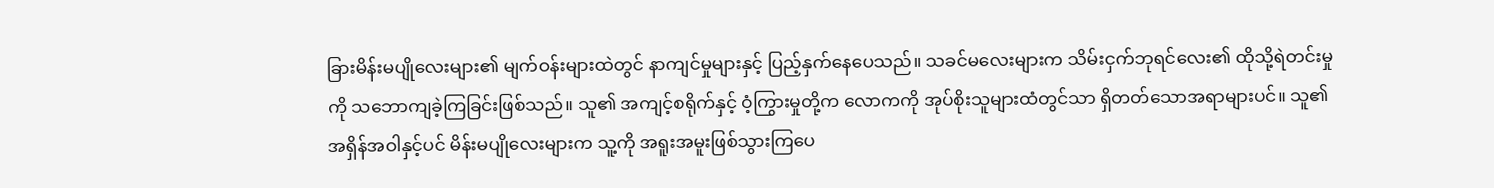ခြားမိန်းမပျိုလေးများ၏ မျက်ဝန်းများထဲတွင် နာကျင်မှုများနှင့် ပြည့်နှက်နေပေသည်။ သခင်မလေးများက သိမ်းငှက်ဘုရင်လေး၏ ထိုသို့ရဲတင်းမှုကို သဘောကျခဲ့ကြခြင်းဖြစ်သည်။ သူ၏ အကျင့်စရိုက်နှင့် ဝံ့ကြွားမှုတို့က လောကကို အုပ်စိုးသူများထံတွင်သာ ရှိတတ်သောအရာများပင်။ သူ၏အရှိန်အဝါနှင့်ပင် မိန်းမပျိုလေးများက သူ့ကို အရူးအမူးဖြစ်သွားကြပေ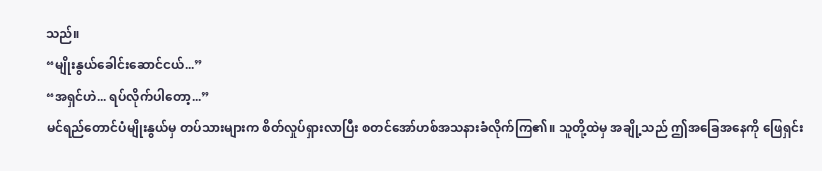သည်။
“မျိုးနွယ်ခေါင်းဆောင်ငယ်...”
“အရှင်ဟဲ... ရပ်လိုက်ပါတော့...”
မင်ရည်တောင်ပံမျိုးနွယ်မှ တပ်သားများက စိတ်လှုပ်ရှားလာပြီး စတင်အော်ဟစ်အသနားခံလိုက်ကြ၏။ သူတို့ထဲမှ အချို့သည် ဤအခြေအနေကို ဖြေရှင်း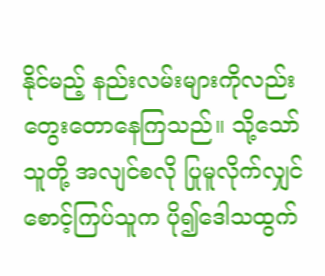နိုင်မည့် နည်းလမ်းများကိုလည်း တွေးတောနေကြသည်။ သို့သော် သူတို့ အလျင်စလို ပြုမူလိုက်လျှင် စောင့်ကြပ်သူက ပို၍ဒေါသထွက်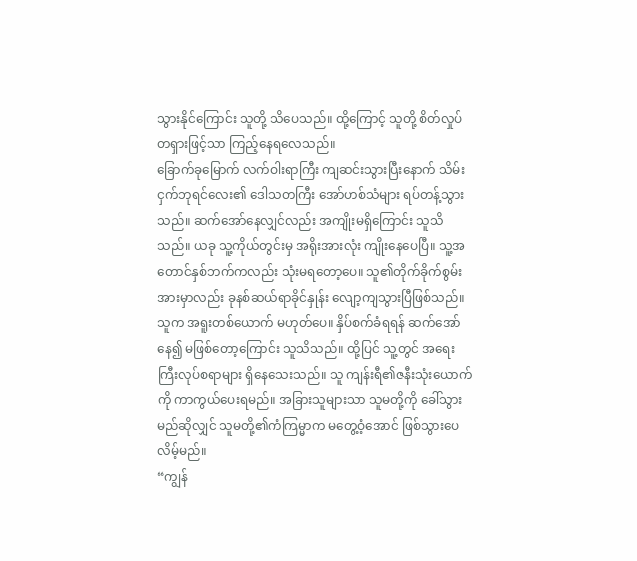သွားနိုင်ကြောင်း သူတို့ သိပေသည်။ ထို့ကြောင့် သူတို့ စိတ်လှုပ်တရှားဖြင့်သာ ကြည့်နေရလေသည်။
ခြောက်ခုမြောက် လက်ဝါးရာကြီး ကျဆင်းသွားပြီးနောက် သိမ်းငှက်ဘုရင်လေး၏ ဒေါသတကြီး အော်ဟစ်သံများ ရပ်တန့်သွားသည်။ ဆက်အော်နေလျှင်လည်း အကျိုးမရှိကြောင်း သူသိသည်။ ယခု သူ့ကိုယ်တွင်းမှ အရိုးအားလုံး ကျိုးနေပေပြီ။ သူ့အတောင်နှစ်ဘက်ကလည်း သုံးမရတော့ပေ။ သူ၏တိုက်ခိုက်စွမ်းအားမှာလည်း ခုနစ်ဆယ်ရာခိုင်နှုန်း လျော့ကျသွားပြီဖြစ်သည်။ သူက အရူးတစ်ယောက် မဟုတ်ပေ။ နှိပ်စက်ခံရရန် ဆက်အော်နေ၍ မဖြစ်တော့ကြောင်း သူသိသည်။ ထို့ပြင် သူ့တွင် အရေးကြီးလုပ်စရာများ ရှိနေသေးသည်။ သူ ကျန်းရီ၏ဇနီးသုံးယောက်ကို ကာကွယ်ပေးရမည်။ အခြားသူများသာ သူမတို့ကို ခေါ်သွားမည်ဆိုလျှင် သူမတို့၏ကံကြမ္မာက မတွေ့ဝံ့အောင် ဖြစ်သွားပေလိမ့်မည်။
“ကျွန်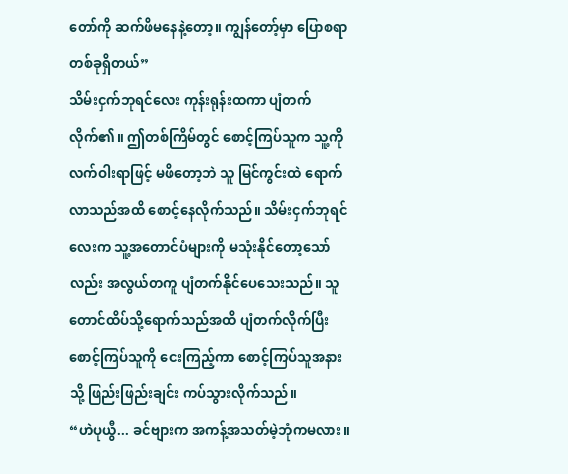တော်ကို ဆက်ဖိမနေနဲ့တော့။ ကျွန်တော့်မှာ ပြောစရာတစ်ခုရှိတယ်”
သိမ်းငှက်ဘုရင်လေး ကုန်းရုန်းထကာ ပျံတက်လိုက်၏။ ဤတစ်ကြိမ်တွင် စောင့်ကြပ်သူက သူ့ကို လက်ဝါးရာဖြင့် မဖိတော့ဘဲ သူ မြင်ကွင်းထဲ ရောက်လာသည်အထိ စောင့်နေလိုက်သည်။ သိမ်းငှက်ဘုရင်လေးက သူ့အတောင်ပံများကို မသုံးနိုင်တော့သော်လည်း အလွယ်တကူ ပျံတက်နိုင်ပေသေးသည်။ သူ တောင်ထိပ်သို့ရောက်သည်အထိ ပျံတက်လိုက်ပြီး စောင့်ကြပ်သူကို ငေးကြည့်ကာ စောင့်ကြပ်သူအနားသို့ ဖြည်းဖြည်းချင်း ကပ်သွားလိုက်သည်။
“ဟဲပုယွီ... ခင်ဗျားက အကန့်အသတ်မဲ့ဘုံကမလား။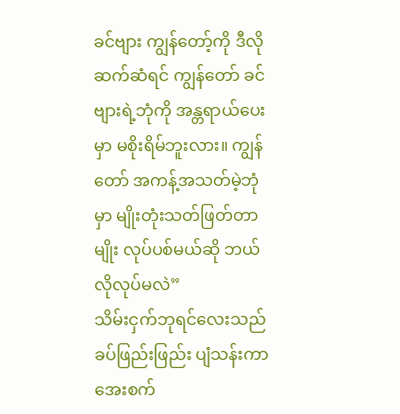ခင်ဗျား ကျွန်တော့်ကို ဒီလိုဆက်ဆံရင် ကျွန်တော် ခင်ဗျားရဲ့ဘုံကို အန္တရာယ်ပေးမှာ မစိုးရိမ်ဘူးလား။ ကျွန်တော် အကန့်အသတ်မဲ့ဘုံမှာ မျိုးတုံးသတ်ဖြတ်တာမျိုး လုပ်ပစ်မယ်ဆို ဘယ်လိုလုပ်မလဲ”
သိမ်းငှက်ဘုရင်လေးသည် ခပ်ဖြည်းဖြည်း ပျံသန်းကာ အေးစက်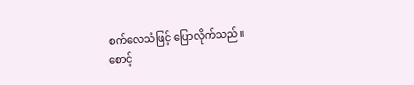စက်လေသံဖြင့် ပြောလိုက်သည်။
စောင့်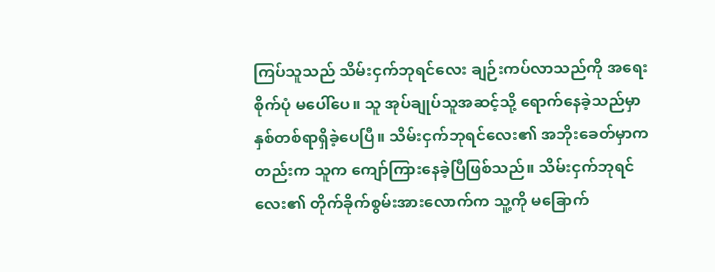ကြပ်သူသည် သိမ်းငှက်ဘုရင်လေး ချဉ်းကပ်လာသည်ကို အရေးစိုက်ပုံ မပေါ်ပေ။ သူ အုပ်ချုပ်သူအဆင့်သို့ ရောက်နေခဲ့သည်မှာ နှစ်တစ်ရာရှိခဲ့ပေပြီ။ သိမ်းငှက်ဘုရင်လေး၏ အဘိုးခေတ်မှာကတည်းက သူက ကျော်ကြားနေခဲ့ပြီဖြစ်သည်။ သိမ်းငှက်ဘုရင်လေး၏ တိုက်ခိုက်စွမ်းအားလောက်က သူ့ကို မခြောက်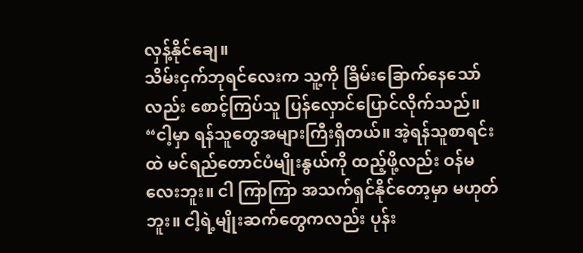လှန့်နိုင်ချေ။
သိမ်းငှက်ဘုရင်လေးက သူ့ကို ခြိမ်းခြောက်နေသော်လည်း စောင့်ကြပ်သူ ပြန်လှောင်ပြောင်လိုက်သည်။
“ငါ့မှာ ရန်သူတွေအများကြီးရှိတယ်။ အဲ့ရန်သူစာရင်းထဲ မင်ရည်တောင်ပံမျိုးနွယ်ကို ထည့်ဖို့လည်း ဝန်မလေးဘူး။ ငါ ကြာကြာ အသက်ရှင်နိုင်တော့မှာ မဟုတ်ဘူး။ ငါ့ရဲ့မျိုးဆက်တွေကလည်း ပုန်း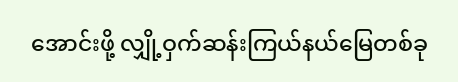အောင်းဖို့ လျှို့ဝှက်ဆန်းကြယ်နယ်မြေတစ်ခု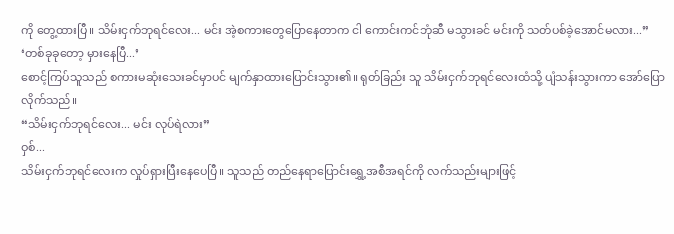ကို တွေ့ထားပြီ။ သိမ်းငှက်ဘုရင်လေး... မင်း အဲ့စကားတွေပြောနေတာက ငါ ကောင်းကင်ဘုံဆီ မသွားခင် မင်းကို သတ်ပစ်ခဲ့အောင်မလား...”
‘တစ်ခုခုတော့ မှားနေပြီ...’
စောင့်ကြပ်သူသည် စကားမဆုံးသေးခင်မှာပင် မျက်နှာထားပြောင်းသွား၏။ ရုတ်ခြည်း သူ သိမ်းငှက်ဘုရင်လေးထံသို့ ပျံသန်းသွားကာ အော်ပြောလိုက်သည်။
“သိမ်းငှက်ဘုရင်လေး... မင်း လုပ်ရဲလား”
ဝှစ်...
သိမ်းငှက်ဘုရင်လေးက လှုပ်ရှားပြီးနေပေပြီ။ သူသည် တည်နေရာပြောင်းရွှေ့အစီအရင်ကို လက်သည်းများဖြင့်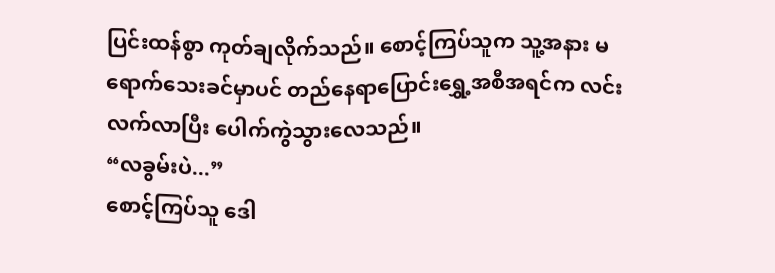ပြင်းထန်စွာ ကုတ်ချလိုက်သည်။ စောင့်ကြပ်သူက သူ့အနား မရောက်သေးခင်မှာပင် တည်နေရာပြောင်းရွှေ့အစီအရင်က လင်းလက်လာပြီး ပေါက်ကွဲသွားလေသည်။
“လခွမ်းပဲ...”
စောင့်ကြပ်သူ ဒေါ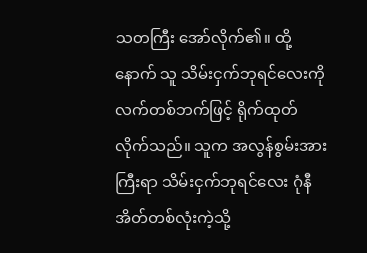သတကြီး အော်လိုက်၏။ ထို့နောက် သူ သိမ်းငှက်ဘုရင်လေးကို လက်တစ်ဘက်ဖြင့် ရိုက်ထုတ်လိုက်သည်။ သူက အလွန်စွမ်းအားကြီးရာ သိမ်းငှက်ဘုရင်လေး ဂုံနီအိတ်တစ်လုံးကဲ့သို့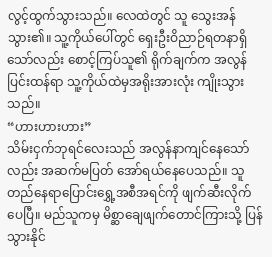လွင့်ထွက်သွားသည်။ လေထဲတွင် သူ သွေးအန်သွား၏။ သူ့ကိုယ်ပေါ်တွင် ရှေးဦးဝိညာဉ်ရတနာရှိသော်လည်း စောင့်ကြပ်သူ၏ ရိုက်ချက်က အလွန်ပြင်းထန်ရာ သူ့ကိုယ်ထဲမှအရိုးအားလုံး ကျိုးသွားသည်။
“ဟားဟားဟား”
သိမ်းငှက်ဘုရင်လေးသည် အလွန်နာကျင်နေသော်လည်း အဆက်မပြတ် အော်ရယ်နေပေသည်။ သူ တည်နေရာပြောင်းရွှေ့အစီအရင်ကို ဖျက်ဆီးလိုက်ပေပြီ။ မည်သူကမှ မိစ္ဆာချေဖျက်တောင်ကြားသို့ ပြန်သွားနိုင်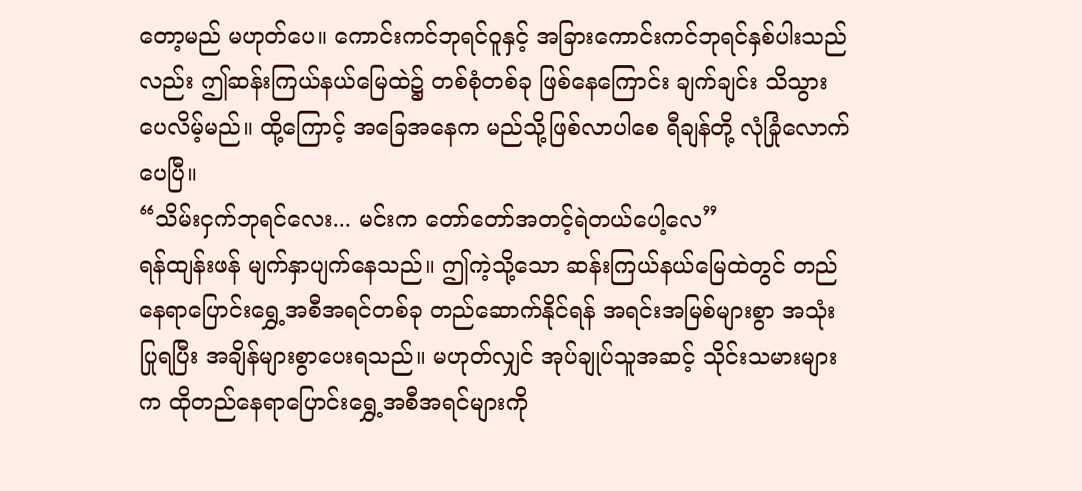တော့မည် မဟုတ်ပေ။ ကောင်းကင်ဘုရင်ဝူနှင့် အခြားကောင်းကင်ဘုရင်နှစ်ပါးသည်လည်း ဤဆန်းကြယ်နယ်မြေထဲ၌ တစ်စုံတစ်ခု ဖြစ်နေကြောင်း ချက်ချင်း သိသွားပေလိမ့်မည်။ ထို့ကြောင့် အခြေအနေက မည်သို့ဖြစ်လာပါစေ ရီချန်တို့ လုံခြုံလောက်ပေပြီ။
“သိမ်းငှက်ဘုရင်လေး... မင်းက တော်တော်အတင့်ရဲတယ်ပေါ့လေ”
ရန်ထျန်းဖန် မျက်နှာပျက်နေသည်။ ဤကဲ့သို့သော ဆန်းကြယ်နယ်မြေထဲတွင် တည်နေရာပြောင်းရွှေ့အစီအရင်တစ်ခု တည်ဆောက်နိုင်ရန် အရင်းအမြစ်များစွာ အသုံးပြုရပြီး အချိန်များစွာပေးရသည်။ မဟုတ်လျှင် အုပ်ချုပ်သူအဆင့် သိုင်းသမားများက ထိုတည်နေရာပြောင်းရွှေ့အစီအရင်များကို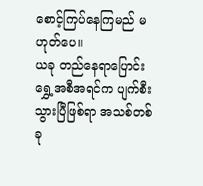စောင့်ကြပ်နေကြမည် မဟုတ်ပေ။
ယခု တည်နေရာပြောင်းရွှေ့အစီအရင်က ပျက်စီးသွားပြီဖြစ်ရာ အသစ်တစ်ခု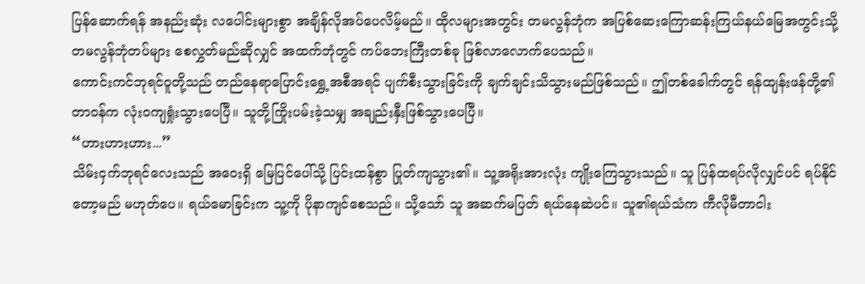ပြန်ဆောက်ရန် အနည်းဆုံး လပေါင်းများစွာ အချိန်လိုအပ်ပေလိမ့်မည်။ ထိုလများအတွင်း တမလွန်ဘုံက အပြစ်ဆေးကြောဆန်းကြယ်နယ်မြေအတွင်းသို့ တမလွန်ဘုံတပ်များ စေလွှတ်မည်ဆိုလျှင် အထက်ဘုံတွင် ကပ်ဘေးကြီးတစ်ခု ဖြစ်လာလောက်ပေသည်။
ကောင်းကင်ဘုရင်ဝူတို့သည် တည်နေရာပြောင်းရွှေ့အစီအရင် ပျက်စီးသွားခြင်းကို ချက်ချင်းသိသွားမည်ဖြစ်သည်။ ဤတစ်ခေါက်တွင် ရန်ထျန်းဖန်တို့၏ တာဝန်က လုံးဝကျရှုံးသွားပေပြီ။ သူတို့ကြိုးပမ်းခဲ့သမျှ အချည်းနှီးဖြစ်သွားပေပြီ။
“ဟားဟားဟား...”
သိမ်းငှက်ဘုရင်လေးသည် အဝေးရှိ မြေပြင်ပေါ်သို့ ပြင်းထန်စွာ ပြုတ်ကျသွား၏။ သူ့အရိုးအားလုံး ကျိုးကြေသွားသည်။ သူ ပြန်ထရပ်လိုလျှင်ပင် ရပ်နိုင်တော့မည် မဟုတ်ပေ။ ရယ်မောခြင်းက သူ့ကို ပိုနာကျင်စေသည်။ သို့သော် သူ အဆက်မပြတ် ရယ်နေဆဲပင်။ သူ၏ရယ်သံက ကီလိုမီတာငါး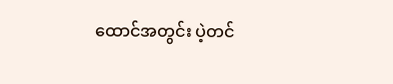ထောင်အတွင်း ပဲ့တင်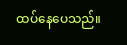ထပ်နေပေသည်။